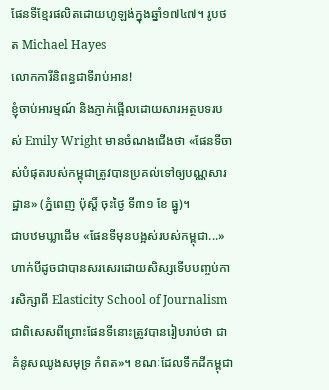ផែនទីខ្មែរផលិតដោយហូឡង់ក្នុងឆ្នាំ១៧៤៧។ រូបថត Michael Hayes
លោកការីនិពន្ធជាទីរាប់អាន!
ខ្ញុំចាប់អារម្មណ៍ និងភ្ញាក់ផ្អើលដោយសារអត្ថបទរបស់ Emily Wright មានចំណងជើងថា «ផែនទីចាស់បំផុតរបស់កម្ពុជាត្រូវបានប្រគល់ទៅឲ្យបណ្ណសារដ្ឋាន» (ភ្នំពេញ ប៉ុស្តិ៍ ចុះថ្ងៃ ទី៣១ ខែ ធ្នូ)។
ជាបឋមឃ្លាដើម «ផែនទីមុនបង្អស់របស់កម្ពុជា...» ហាក់បីដូចជាបានសរសេរដោយសិស្សទើបបញ្ចប់ការសិក្សាពី Elasticity School of Journalism ជាពិសេសពីព្រោះផែនទីនោះត្រូវបានរៀបរាប់ថា ជាគំនូសឈូងសមុទ្រ កំពត»។ ខណៈដែលទឹកដីកម្ពុជា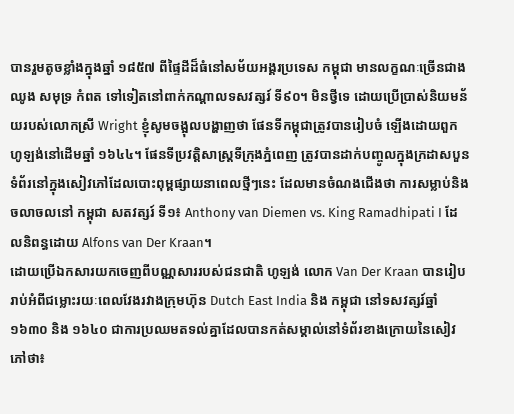បានរួមតូចខ្លាំងក្នុងឆ្នាំ ១៨៥៧ ពីផ្ទៃដីដ៏ធំនៅសម័យអង្គរប្រទេស កម្ពុជា មានលក្ខណៈច្រើនជាងឈូង សមុទ្រ កំពត ទៅទៀតនៅពាក់កណ្តាលទសវត្សរ៍ ទី៩០។ មិនថ្វីទេ ដោយប្រើប្រាស់និយមន័យរបស់លោកស្រី Wright ខ្ញុំសូមចង្អុលបង្ហាញថា ផែនទីកម្ពុជាត្រូវបានរៀបចំ ឡើងដោយពួកហូឡង់នៅដើមឆ្នាំ ១៦៤៤។ ផែនទីប្រវតិ្តសាស្រ្តទីក្រុងភ្នំពេញ ត្រូវបានដាក់បញ្ចូលក្នុងក្រដាសបួនទំព័រនៅក្នុងសៀវភៅដែលបោះពុម្ពផ្សាយនាពេលថ្មីៗនេះ ដែលមានចំណងជើងថា ការសម្លាប់និងចលាចលនៅ កម្ពុជា សតវត្សរ៍ ទី១៖ Anthony van Diemen vs. King Ramadhipati I ដែលនិពន្ធដោយ Alfons van Der Kraan។
ដោយប្រើឯកសារយកចេញពីបណ្ណសាររបស់ជនជាតិ ហូឡង់ លោក Van Der Kraan បានរៀបរាប់អំពីជម្លោះរយៈពេលវែងរវាងក្រុមហ៊ុន Dutch East India និង កម្ពុជា នៅទសវត្សរ៍ឆ្នាំ ១៦៣០ និង ១៦៤០ ជាការប្រឈមតទល់គ្នាដែលបានកត់សម្គាល់នៅទំព័រខាងក្រោយនៃសៀវភៅថា៖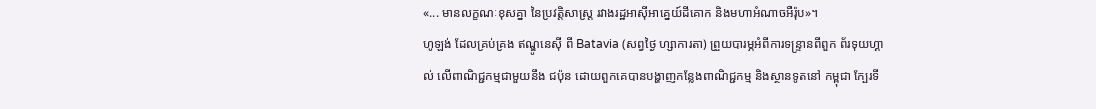«... មានលក្ខណៈខុសគ្នា នៃប្រវតិ្តសាស្រ្ត រវាងរដ្ឋអាស៊ីអាគេ្នយ៍ដីគោក និងមហាអំណាចអឺរ៉ុប»។
ហូឡង់ ដែលគ្រប់គ្រង ឥណ្ឌូនេស៊ី ពី Batavia (សព្វថ្ងៃ ហ្សាការតា) ព្រួយបារម្ភអំពីការទន្ទ្រានពីពួក ព័រទុយហ្គាល់ លើពាណិជ្ជកម្មជាមួយនឹង ជប៉ុន ដោយពួកគេបានបង្ហាញកន្លែងពាណិជ្ជកម្ម និងស្ថានទូតនៅ កម្ពុជា ក្បែរទី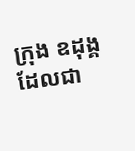ក្រុង ឧដុង្គ ដែលជា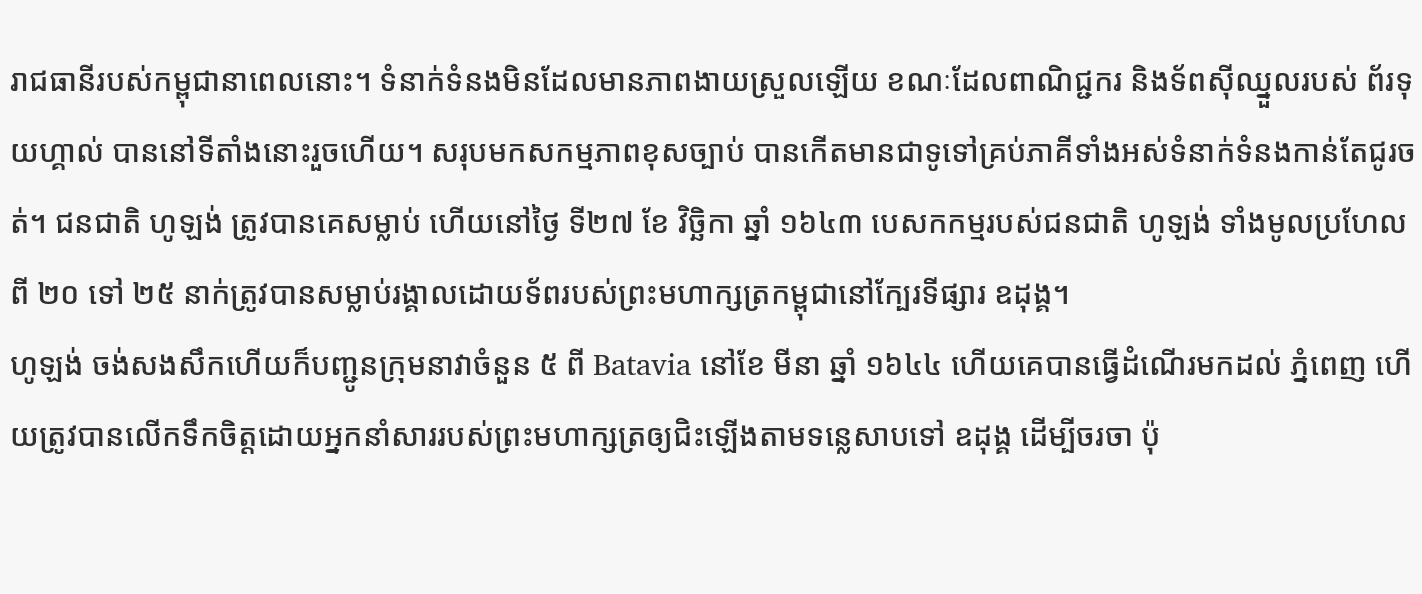រាជធានីរបស់កម្ពុជានាពេលនោះ។ ទំនាក់ទំនងមិនដែលមានភាពងាយស្រួលឡើយ ខណៈដែលពាណិជ្ជករ និងទ័ពស៊ីឈ្នួលរបស់ ព័រទុយហ្គាល់ បាននៅទីតាំងនោះរួចហើយ។ សរុបមកសកម្មភាពខុសច្បាប់ បានកើតមានជាទូទៅគ្រប់ភាគីទាំងអស់ទំនាក់ទំនងកាន់តែជូរចត់។ ជនជាតិ ហូឡង់ ត្រូវបានគេសម្លាប់ ហើយនៅថ្ងៃ ទី២៧ ខែ វិចិ្ឆកា ឆ្នាំ ១៦៤៣ បេសកកម្មរបស់ជនជាតិ ហូឡង់ ទាំងមូលប្រហែលពី ២០ ទៅ ២៥ នាក់ត្រូវបានសម្លាប់រង្គាលដោយទ័ពរបស់ព្រះមហាក្សត្រកម្ពុជានៅក្បែរទីផ្សារ ឧដុង្គ។
ហូឡង់ ចង់សងសឹកហើយក៏បញ្ជូនក្រុមនាវាចំនួន ៥ ពី Batavia នៅខែ មីនា ឆ្នាំ ១៦៤៤ ហើយគេបានធ្វើដំណើរមកដល់ ភ្នំពេញ ហើយត្រូវបានលើកទឹកចិត្តដោយអ្នកនាំសាររបស់ព្រះមហាក្សត្រឲ្យជិះឡើងតាមទន្លេសាបទៅ ឧដុង្គ ដើម្បីចរចា ប៉ុ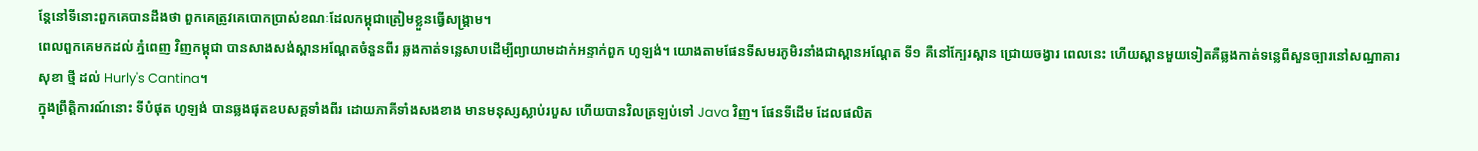ន្តែនៅទីនោះពួកគេបានដឹងថា ពួកគេត្រូវគេបោកប្រាស់ខណៈដែលកម្ពុជាត្រៀមខ្លួនធ្វើសង្គ្រាម។
ពេលពួកគេមកដល់ ភ្នំពេញ វិញកម្ពុជា បានសាងសង់ស្ពានអណ្តែតចំនួនពីរ ឆ្លងកាត់ទន្លេសាបដើម្បីព្យាយាមដាក់អន្ទាក់ពួក ហូឡង់។ យោងតាមផែនទីសមរភូមិរនាំងជាស្ពានអណ្តែត ទី១ គឺនៅក្បែរស្ពាន ជ្រោយចង្វារ ពេលនេះ ហើយស្ពានមួយទៀតគឺឆ្លងកាត់ទន្លេពីសួនច្បារនៅសណ្ឋាគារសុខា ថ្មី ដល់ Hurly's Cantina។
ក្នុងព្រឹត្តិការណ៍នោះ ទីបំផុត ហូឡង់ បានឆ្លងផុតឧបសគ្គទាំងពីរ ដោយភាគីទាំងសងខាង មានមនុស្សស្លាប់របួស ហើយបានវិលត្រឡប់ទៅ Java វិញ។ ផែនទីដើម ដែលផលិត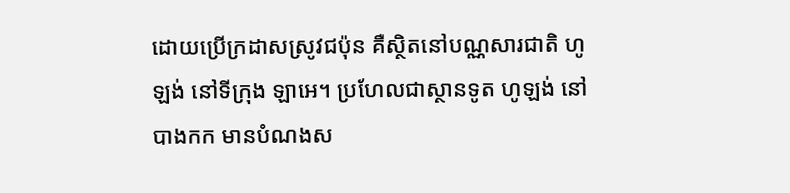ដោយប្រើក្រដាសស្រូវជប៉ុន គឺស្ថិតនៅបណ្ណសារជាតិ ហូឡង់ នៅទីក្រុង ឡាអេ។ ប្រហែលជាស្ថានទូត ហូឡង់ នៅ បាងកក មានបំណងស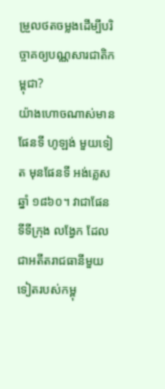ម្រួលថតចម្លងដើម្បីបរិច្ចាគឲ្យបណ្ណសារជាតិកម្ពុជា?
យ៉ាងហោចណាស់មានផែនទី ហូឡង់ មួយទៀត មុនផែនទី អង់គ្លេស ឆ្នាំ ១៨៦០។ វាជាផែនទីទីក្រុង លង្វែក ដែលជាអតីតរាជធានីមួយទៀតរបស់កម្ពុ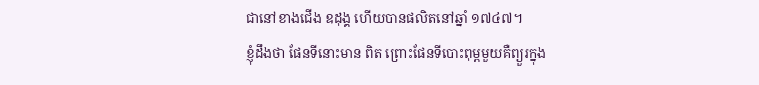ជានៅខាងជើង ឧដុង្គ ហើយបានផលិតនៅឆ្នាំ ១៧៤៧។
ខ្ញុំដឹងថា ផែនទីនោះមាន ពិត ព្រោះផែនទីបោះពុម្ពមួយគឺព្យួរក្នុង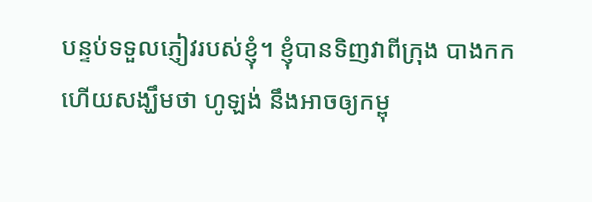បន្ទប់ទទួលភ្ញៀវរបស់ខ្ញុំ។ ខ្ញុំបានទិញវាពីក្រុង បាងកក ហើយសង្ឃឹមថា ហូឡង់ នឹងអាចឲ្យកម្ពុ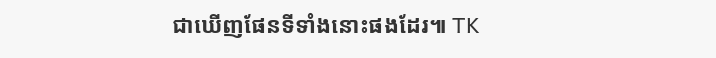ជាឃើញផែនទីទាំងនោះផងដែរ៕ TK